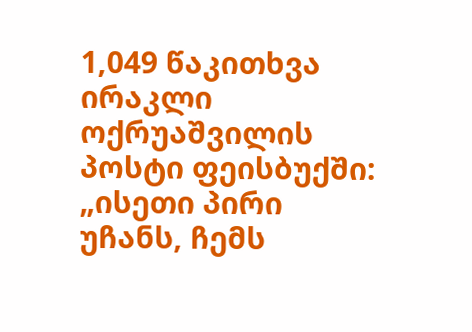1,049 წაკითხვა
ირაკლი ოქრუაშვილის პოსტი ფეისბუქში:
„ისეთი პირი უჩანს, ჩემს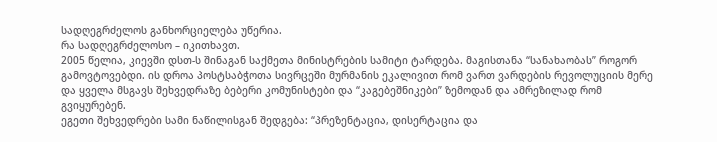სადღეგრძელოს განხორციელება უწერია.
რა სადღეგრძელოსო – იკითხავთ.
2005 წელია, კიევში დსთ-ს შინაგან საქმეთა მინისტრების სამიტი ტარდება. მაგისთანა “სანახაობას” როგორ გამოვტოვებდი. ის დროა პოსტსაბჭოთა სივრცეში მურმანის ეკალივით რომ ვართ ვარდების რევოლუციის მერე და ყველა მსგავს შეხვედრაზე ბებერი კომუნისტები და “კაგებეშნიკები” ზემოდან და ამრეზილად რომ გვიყურებენ.
ეგეთი შეხვედრები სამი ნაწილისგან შედგება: “პრეზენტაცია, დისერტაცია და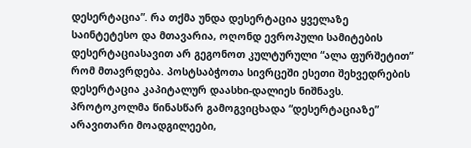დესერტაცია”. რა თქმა უნდა დესერტაცია ყველაზე საინტეტესო და მთავარია, ოღონდ ევროპული სამიტების დესერტაციასავით არ გეგონოთ კულტურული “ალა ფურშეტით” რომ მთავრდება. პოსტსაბჭოთა სივრცეში ესეთი შეხვედრების დესერტაცია კაპიტალურ დაასხი-დალიეს ნიშნავს.
პროტოკოლმა წინასწარ გამოგვიცხადა “დესერტაციაზე” არავითარი მოადგილეები,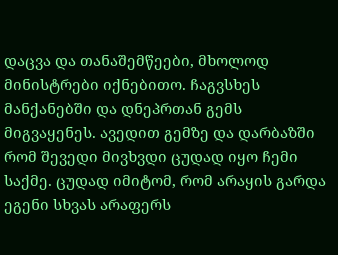დაცვა და თანაშემწეები, მხოლოდ მინისტრები იქნებითო. ჩაგვსხეს მანქანებში და დნეპრთან გემს მიგვაყენეს. ავედით გემზე და დარბაზში რომ შევედი მივხვდი ცუდად იყო ჩემი საქმე. ცუდად იმიტომ, რომ არაყის გარდა ეგენი სხვას არაფერს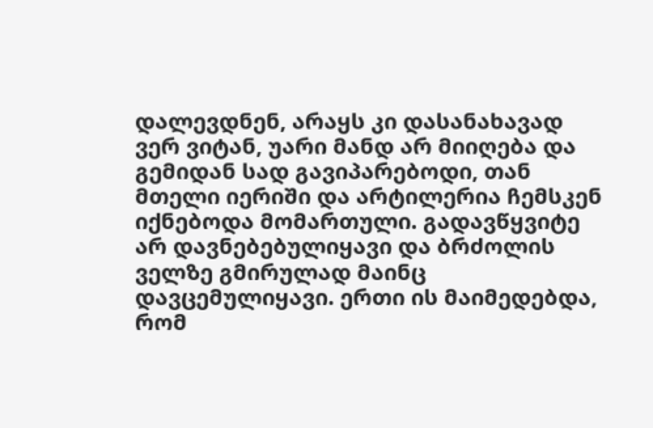დალევდნენ, არაყს კი დასანახავად ვერ ვიტან, უარი მანდ არ მიიღება და გემიდან სად გავიპარებოდი, თან მთელი იერიში და არტილერია ჩემსკენ იქნებოდა მომართული. გადავწყვიტე არ დავნებებულიყავი და ბრძოლის ველზე გმირულად მაინც დავცემულიყავი. ერთი ის მაიმედებდა, რომ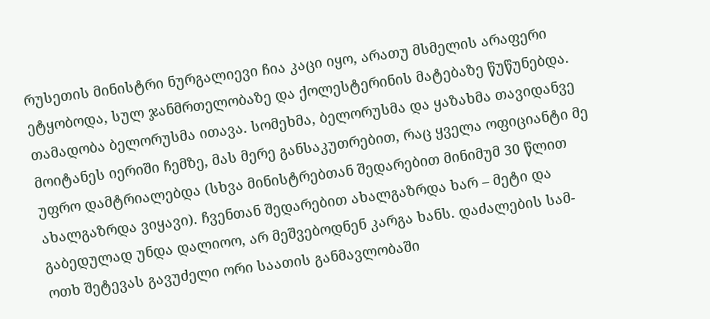რუსეთის მინისტრი ნურგალიევი ჩია კაცი იყო, არათუ მსმელის არაფერი ეტყობოდა, სულ ჯანმრთელობაზე და ქოლესტერინის მატებაზე წუწუნებდა.
თამადობა ბელორუსმა ითავა. სომეხმა, ბელორუსმა და ყაზახმა თავიდანვე მოიტანეს იერიში ჩემზე, მას მერე განსაკუთრებით, რაც ყველა ოფიციანტი მე უფრო დამტრიალებდა (სხვა მინისტრებთან შედარებით მინიმუმ 30 წლით ახალგაზრდა ვიყავი). ჩვენთან შედარებით ახალგაზრდა ხარ – მეტი და გაბედულად უნდა დალიოო, არ მეშვებოდნენ კარგა ხანს. დაძალების სამ-ოთხ შეტევას გავუძელი ორი საათის განმავლობაში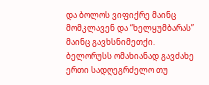და ბოლოს ვიფიქრე მაინც მომკლავენ და “ხელყუმბარას” მაინც გავხსნიმეთქი. ბელორუსს ომახიანად გავძახე ერთი სადღეგრძელო თუ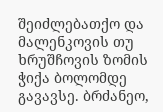შეიძლებათქო და მალენკოვის თუ ხრუშჩოვის ზომის ჭიქა ბოლომდე გავავსე. ბრძანეო,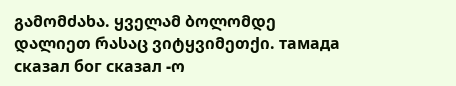გამომძახა. ყველამ ბოლომდე დალიეთ რასაც ვიტყვიმეთქი. тамада сказал бог сказал -ო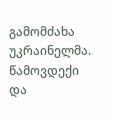გამომძახა უკრაინელმა.
წამოვდექი და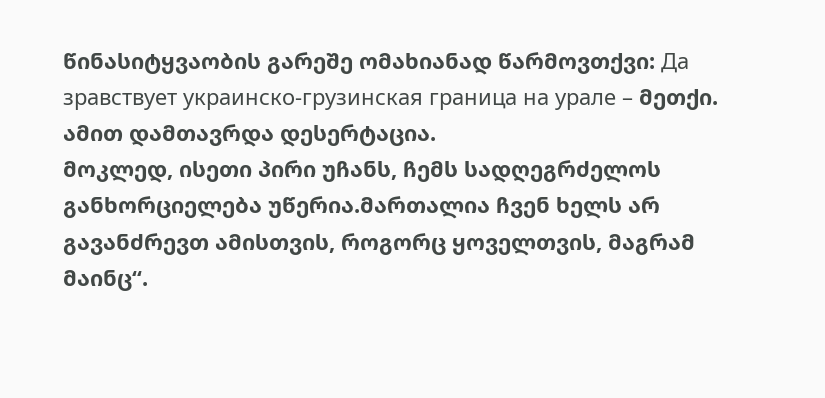წინასიტყვაობის გარეშე ომახიანად წარმოვთქვი: Да зравствует украинско-грузинская граница на урале – მეთქი. ამით დამთავრდა დესერტაცია.
მოკლედ, ისეთი პირი უჩანს, ჩემს სადღეგრძელოს განხორციელება უწერია.მართალია ჩვენ ხელს არ გავანძრევთ ამისთვის, როგორც ყოველთვის, მაგრამ მაინც“.